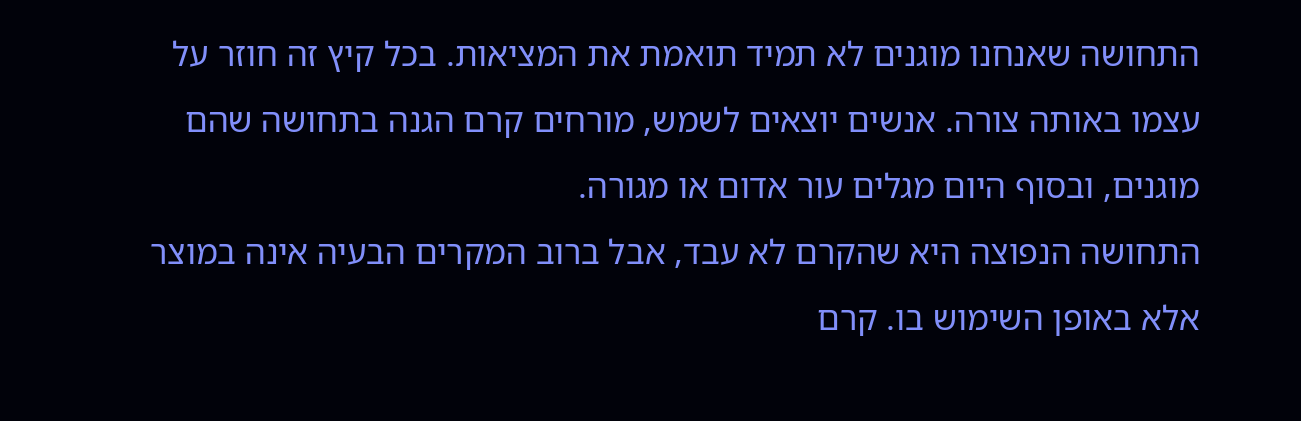התחושה שאנחנו מוגנים לא תמיד תואמת את המציאות. בכל קיץ זה חוזר על עצמו באותה צורה. אנשים יוצאים לשמש, מורחים קרם הגנה בתחושה שהם מוגנים, ובסוף היום מגלים עור אדום או מגורה.
התחושה הנפוצה היא שהקרם לא עבד, אבל ברוב המקרים הבעיה אינה במוצר אלא באופן השימוש בו. קרם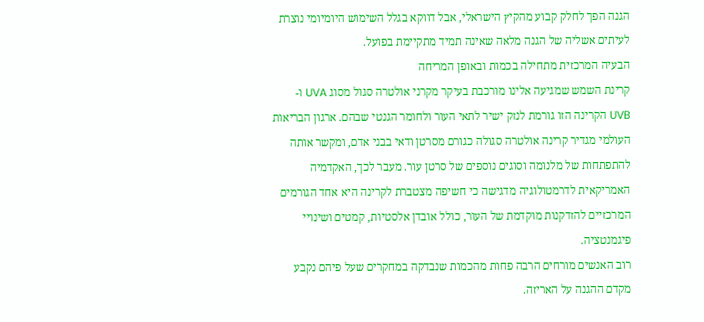הגנה הפך לחלק קבוע מהקיץ הישראלי, אבל דווקא בגלל השימוש היומיומי נוצרת לעיתים אשליה של הגנה מלאה שאינה תמיד מתקיימת בפועל.
הבעיה המרכזית מתחילה בכמות ובאופן המריחה
קרינת השמש שמגיעה אלינו מורכבת בעיקר מקרני אולטרה סגול מסוג UVA ו- UVB הקרינה הזו גורמת לנזק ישיר לתאי העור ולחומר הגנטי שבהם. ארגון הבריאות העולמי מגדיר קרינה אולטרה סגולה כגורם מסרטן ודאי בבני אדם, ומקשר אותה להתפתחות של מלנומה וסוגים נוספים של סרטן עור. מעבר לכך, האקדמיה האמריקאית לדרמטולוגיה מדגישה כי חשיפה מצטברת לקרינה היא אחד הגורמים המרכזיים להזדקנות מוקדמת של העור, כולל אובדן אלסטיות, קמטים ושינויי פיגמנטציה.
רוב האנשים מורחים הרבה פחות מהכמות שנבדקה במחקרים שעל פיהם נקבע מקדם ההגנה על האריזה.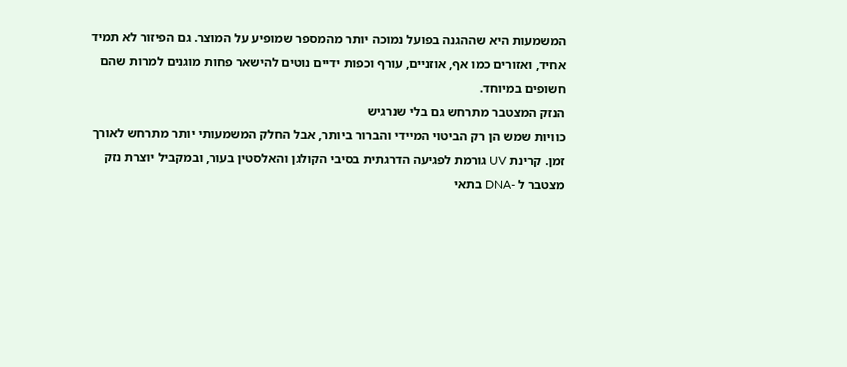המשמעות היא שההגנה בפועל נמוכה יותר מהמספר שמופיע על המוצר. גם הפיזור לא תמיד אחיד, ואזורים כמו אף, אוזניים, עורף וכפות ידיים נוטים להישאר פחות מוגנים למרות שהם חשופים במיוחד.
הנזק המצטבר מתרחש גם בלי שנרגיש
כוויות שמש הן רק הביטוי המיידי והברור ביותר, אבל החלק המשמעותי יותר מתרחש לאורך זמן. קרינת UV גורמת לפגיעה הדרגתית בסיבי הקולגן והאלסטין בעור, ובמקביל יוצרת נזק מצטבר ל -DNA בתאי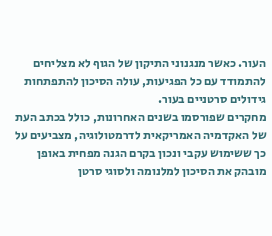העור. כאשר מנגנוני התיקון של הגוף לא מצליחים להתמודד עם כל הפגיעות, עולה הסיכון להתפתחות גידולים סרטניים בעור.
מחקרים שפורסמו בשנים האחרונות, כולל בכתב העת של האקדמיה האמריקאית לדרמטולוגיה, מצביעים על כך ששימוש עקבי ונכון בקרם הגנה מפחית באופן מובהק את הסיכון למלנומה ולסוגי סרטן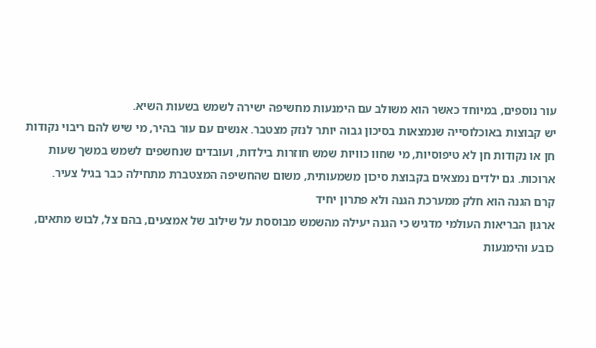עור נוספים, במיוחד כאשר הוא משולב עם הימנעות מחשיפה ישירה לשמש בשעות השיא.
יש קבוצות באוכלוסייה שנמצאות בסיכון גבוה יותר לנזק מצטבר. אנשים עם עור בהיר, מי שיש להם ריבוי נקודות חן או נקודות חן לא טיפוסיות, מי שחוו כוויות שמש חוזרות בילדות, ועובדים שנחשפים לשמש במשך שעות ארוכות. גם ילדים נמצאים בקבוצת סיכון משמעותית, משום שהחשיפה המצטברת מתחילה כבר בגיל צעיר.
קרם הגנה הוא חלק ממערכת הגנה ולא פתרון יחיד
ארגון הבריאות העולמי מדגיש כי הגנה יעילה מהשמש מבוססת על שילוב של אמצעים, בהם צל, לבוש מתאים, כובע והימנעות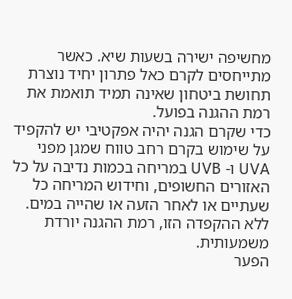מחשיפה ישירה בשעות שיא. כאשר מתייחסים לקרם כאל פתרון יחיד נוצרת תחושת ביטחון שאינה תמיד תואמת את רמת ההגנה בפועל.
כדי שקרם הגנה יהיה אפקטיבי יש להקפיד על שימוש בקרם רחב טווח שמגן מפני UVA ו- UVB במריחה בכמות נדיבה על כל האזורים החשופים, וחידוש המריחה כל שעתיים או לאחר הזעה או שהייה במים. ללא ההקפדה הזו, רמת ההגנה יורדת משמעותית.
הפער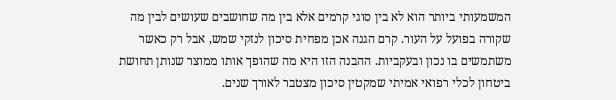המשמעותי ביותר הוא לא בין סוגי קרמים אלא בין מה שחושבים שעושים לבין מה שקורה בפועל על העור. קרם הגנה אכן מפחית סיכון לנזקי שמש, אבל רק כאשר משתמשים בו נכון ובעקביות. ההבנה הזו היא מה שהופך אותו ממוצר שנותן תחושת ביטחון לכלי רפואי אמיתי שמקטין סיכון מצטבר לאורך שנים.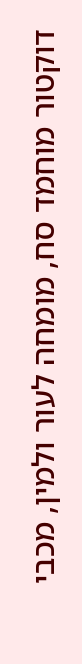דוקטור מוחמד סח, מומחה לעור ולמין, מכבי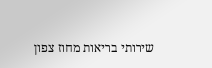שירותי בריאות מחוז צפון